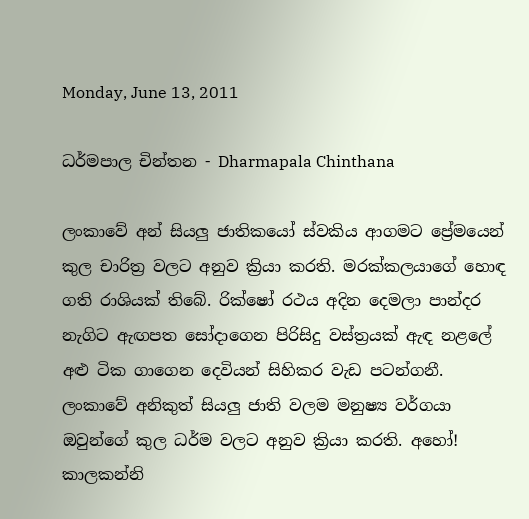Monday, June 13, 2011

ධර්මපාල චින්තන - Dharmapala Chinthana

ලංකාවේ අන් සියලු ජාතිකයෝ ස්වකිය ආගමට ප්‍රේමයෙන් කුල චාරිත්‍ර වලට අනුව ක්‍රියා කරති. මරක්කලයාගේ හොඳ ගති රාශියක් තිබේ. රික්ෂෝ රථය අදින දෙමලා පාන්දර නැගිට ඇඟපත සෝදාගෙන පිරිසිදු වස්ත්‍රයක් ඇඳ නළලේ අළු ටික ගාගෙන දෙවියන් සිහිකර වැඩ පටන්ගනී. ලංකාවේ අනිකුත් සියලු ජාති වලම මනුෂ්‍ය වර්ගයා ඔවුන්ගේ කුල ධර්ම වලට අනුව ක්‍රියා කරති. අහෝ! කාලකන්නි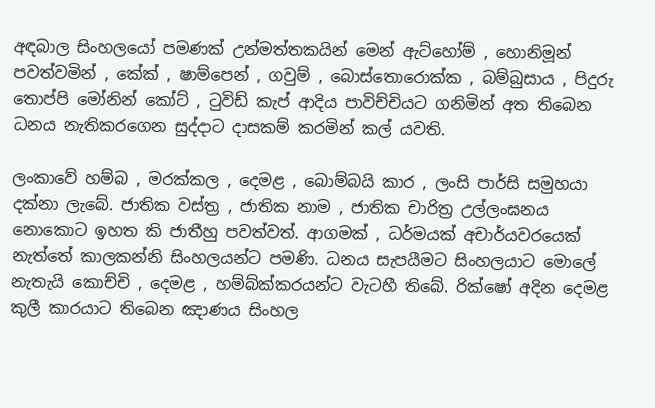අඳබාල සිංහලයෝ පමණක් උන්මත්තකයින් මෙන් ඇට්හෝම් , හොනිමූන් පවත්වමින් , කේක් , ෂාම්පෙන් , ගවුම් , බොස්තොරොක්ක , බම්බුසාය , පිදුරු තොප්පි මෝනින් කෝට් , ටුවිඩ් කැප් ආදිය පාවිච්චියට ගනිමින් අත තිබෙන ධනය නැතිකරගෙන සුද්දාට දාසකම් කරමින් කල් යවති.

ලංකාවේ හම්බ , මරක්කල , දෙමළ , බොම්බයි කාර , ලංසි පාර්සි සමුහයා දක්නා ලැබේ. ජාතික වස්ත්‍ර , ජාතික නාම , ජාතික චාරිත්‍ර උල්ලංඝනය නොකොට ඉහත කි ජාතීහු පවත්වත්. ආගමක් , ධර්මයක් අචාර්යවරයෙක් නැත්තේ කාලකන්නි සිංහලයන්ට පමණි. ධනය සැපයීමට සිංහලයාට මොලේ නැතැයි කොච්චි , දෙමළ , හම්බ්ක්කරයන්ට වැටහී තිබේ. රික්ෂෝ අදින දෙමළ කුලී කාරයාට තිබෙන ඤාණය සිංහල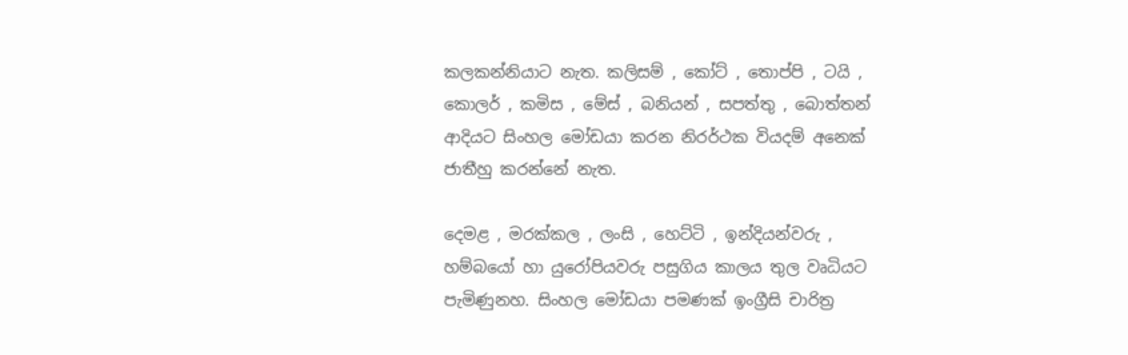කලකන්නියාට නැත. කලිසම් , කෝට් , තොප්පි , ටයි , කොලර් , කමිස , මේස් , බනියන් , සපත්තු , බොත්තන් ආදියට සිංහල මෝඩයා කරන නිරර්ථක වියදම් අනෙක් ජාතීහු කරන්නේ නැත.

දෙමළ , මරක්කල , ලංසි , හෙට්ටි , ඉන්දියන්වරු , හම්බයෝ හා යුරෝපියවරු පසුගිය කාලය තුල වෘධියට පැමිණුනහ. සිංහල මෝඩයා පමණක් ඉංග්‍රීසි චාරිත්‍ර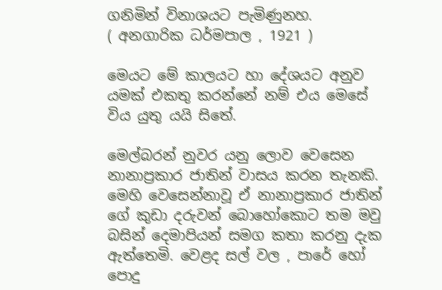ගනිමින් විනාශයට පැමිණුනහ.
( අනගාරික ධර්මපාල , 1921 )

මෙයට මේ කාලයට හා දේශයට අනුව යමක් එකතු කරන්නේ නම් එය මෙසේ විය යුතු යයි සිතේ.

මෙල්බරන් නුවර යනු ලොව වෙසෙන නානාප්‍රකාර ජාතින් වාසය කරන තැනකි. මෙහි වෙසෙන්නාවූ ඒ නානාප්‍රකාර ජාතින් ගේ කුඩා දරුවන් බොහෝකොට තම මවු බසින් දෙමාපියන් සමග කතා කරනු දැක ඇත්තෙමි. වෙළද සල් වල , පාරේ හෝ පොදු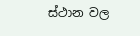ස්ථාන වල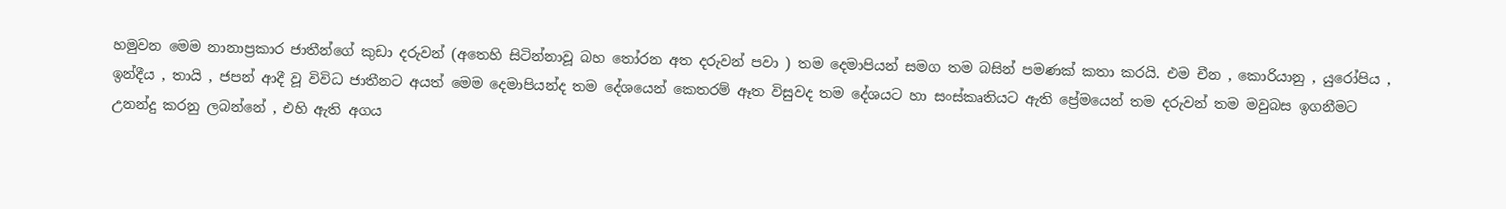හමුවන මෙම නානාප්‍රකාර ජාතීන්ගේ කුඩා දරුවන් (අතෙහි සිටින්නාවූ බහ තෝරන අත දරුවන් පවා ) තම දෙමාපියන් සමග තම බසින් පමණක් කතා කරයි. එම චීන , කොරියානු , යුරෝපිය , ඉන්දීය , තායි , ජපන් ආදී වූ විවිධ ජාතීනට අයත් මෙම දෙමාපියන්ද තම දේශයෙන් කෙතරම් ඈත විසුවද තම දේශයට හා සංස්කෘතියට ඇති ප්‍රේමයෙන් තම දරුවන් තම මවුබස ඉගනීමට උනන්දු කරනු ලබන්නේ , එහි ඇති අගය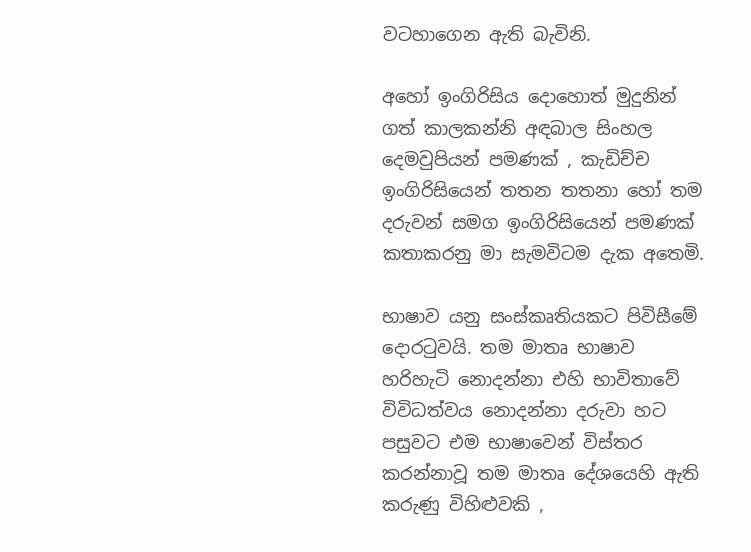වටහාගෙන ඇති බැවිනි.

අහෝ ඉංගිරිසිය දොහොත් මුදුනින් ගත් කාලකන්නි අඳබාල සිංහල දෙමවුපියන් පමණක් , කැඩිච්ච ඉංගිරිසියෙන් තතන තතනා හෝ තම දරුවන් සමග ඉංගිරිසියෙන් පමණක් කතාකරනු මා සැමවිටම දැක අතෙමි.

භාෂාව යනු සංස්කෘතියකට පිවිසීමේ දොරටුවයි. තම මාතෘ භාෂාව හරිහැටි නොදන්නා එහි භාවිතාවේ විවිධත්වය නොදන්නා දරුවා හට පසුවට එම භාෂාවෙන් විස්තර කරන්නාවූ තම මාතෘ දේශයෙහි ඇති කරුණු විහිළුවකි ,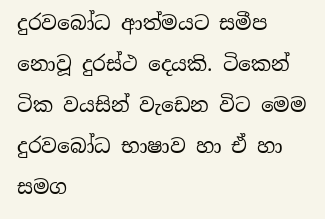දුරවබෝධ ආත්මයට සමීප නොවූ දුරස්ථ දෙයකි. ටිකෙන් ටික වයසින් වැඩෙන විට මෙම දුරවබෝධ භාෂාව හා ඒ හා සමග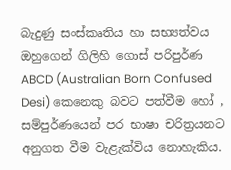බැදුණු සංස්කෘතිය හා සභ්‍යත්වය ඔහුගෙන් ගිලිහි ගොස් පරිපුර්ණ ABCD (Australian Born Confused Desi) කෙනෙකු බවට පත්වීම හෝ , සම්පුර්ණයෙන් පර භාෂා චරිත්‍රයනට අනුගත වීම වැළැක්විය නොහැකිය.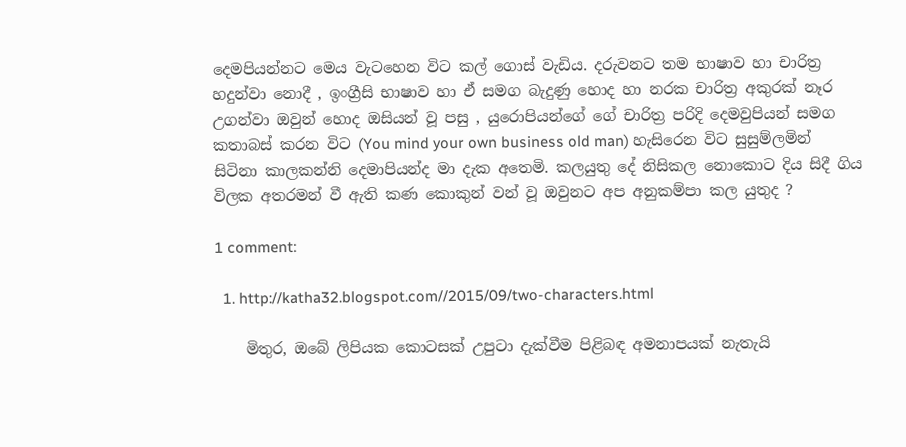දෙමපියන්නට මෙය වැටහෙන විට කල් ගොස් වැඩිය. දරුවනට තම භාෂාව හා චාරිත්‍ර හදුන්වා නොදී , ඉංග්‍රීසි භාෂාව හා ඒ සමග බැදුණු හොද හා නරක චාරිත්‍ර අකුරක් නෑර උගන්වා ඔවුන් හොද ඔසියන් වූ පසු , යුරොපියන්ගේ ගේ චාරිත්‍ර පරිදි දෙමවුපියන් සමග කතාබස් කරන විට (You mind your own business old man) හැසිරෙන විට සුසුම්ලමින් සිටිනා කාලකන්නි දෙමාපියන්ද මා දැක අතෙමි. කලයුතු දේ නිසිකල නොකොට දිය සිදී ගිය විලක අතරමන් වී ඇති කණ කොකුන් වන් වූ ඔවුනට අප අනුකම්පා කල යුතුද ?

1 comment:

  1. http://katha32.blogspot.com//2015/09/two-characters.html

    මිතුර, ඔබේ ලිපියක කොටසක් උපුටා දැක්වීම පිළිබඳ අමනාපයක් නැතැයි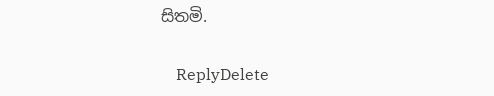සිතමි.

    ReplyDelete